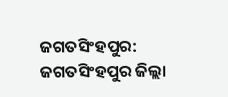ଜଗତସିଂହପୁର: ଜଗତସିଂହପୁର ଜିଲ୍ଲା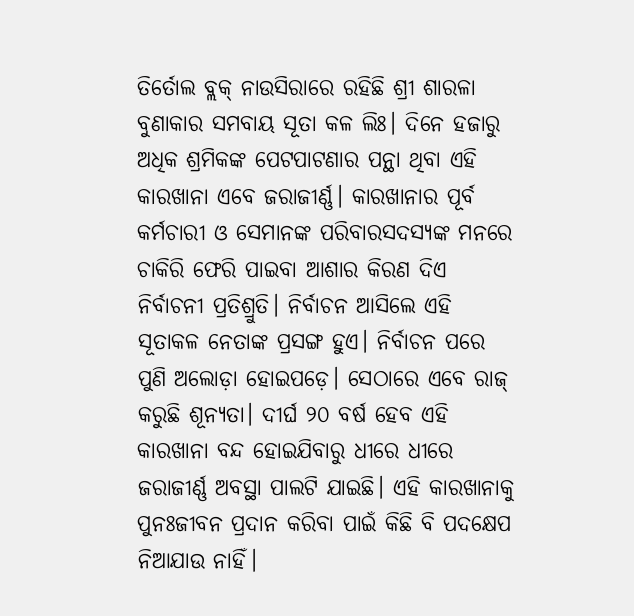ତିର୍ତୋଲ ବ୍ଲକ୍ ନାଉସିରାରେ ରହିଛି ଶ୍ରୀ ଶାରଳା ବୁଣାକାର ସମବାୟ ସୂତା କଳ ଲିଃ। ଦିନେ ହଜାରୁ ଅଧିକ ଶ୍ରମିକଙ୍କ ପେଟପାଟଣାର ପନ୍ଥା ଥିବା ଏହି କାରଖାନା ଏବେ ଜରାଜୀର୍ଣ୍ଣ। କାରଖାନାର ପୂର୍ବ କର୍ମଚାରୀ ଓ ସେମାନଙ୍କ ପରିବାରସଦସ୍ୟଙ୍କ ମନରେ ଚାକିରି ଫେରି ପାଇବା ଆଶାର କିରଣ ଦିଏ ନିର୍ବାଚନୀ ପ୍ରତିଶ୍ରୁତି। ନିର୍ବାଚନ ଆସିଲେ ଏହି ସୂତାକଳ ନେତାଙ୍କ ପ୍ରସଙ୍ଗ ହୁଏ। ନିର୍ବାଚନ ପରେ ପୁଣି ଅଲୋଡ଼ା ହୋଇପଡ଼େ। ସେଠାରେ ଏବେ ରାଜ୍ କରୁଛି ଶୂନ୍ୟତା। ଦୀର୍ଘ ୨୦ ବର୍ଷ ହେବ ଏହି କାରଖାନା ବନ୍ଦ ହୋଇଯିବାରୁ ଧୀରେ ଧୀରେ ଜରାଜୀର୍ଣ୍ଣ ଅବସ୍ଥା ପାଲଟି ଯାଇଛି। ଏହି କାରଖାନାକୁ ପୁନଃଜୀବନ ପ୍ରଦାନ କରିବା ପାଇଁ କିଛି ବି ପଦକ୍ଷେପ ନିଆଯାଉ ନାହିଁ।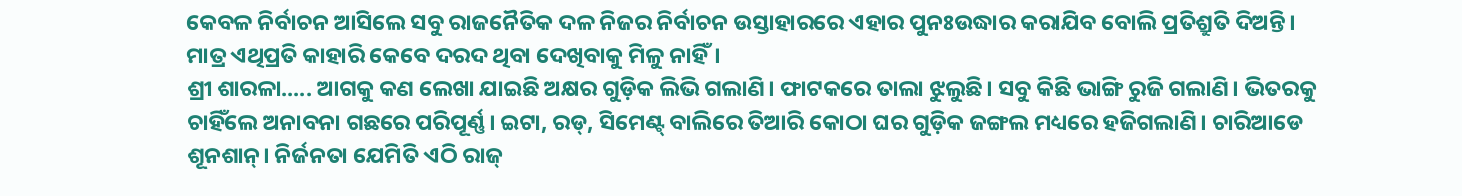କେବଳ ନିର୍ବାଚନ ଆସିଲେ ସବୁ ରାଜନୈତିକ ଦଳ ନିଜର ନିର୍ବାଚନ ଉସ୍ତାହାରରେ ଏହାର ପୁନଃଉଦ୍ଧାର କରାଯିବ ବୋଲି ପ୍ରତିଶ୍ରୁତି ଦିଅନ୍ତି। ମାତ୍ର ଏଥିପ୍ରତି କାହାରି କେବେ ଦରଦ ଥିବା ଦେଖିବାକୁ ମିଳୁ ନାହିଁ।
ଶ୍ରୀ ଶାରଳା..... ଆଗକୁ କଣ ଲେଖା ଯାଇଛି ଅକ୍ଷର ଗୁଡ଼ିକ ଲିଭି ଗଲାଣି। ଫାଟକରେ ତାଲା ଝୁଲୁଛି। ସବୁ କିଛି ଭାଙ୍ଗି ରୁଜି ଗଲାଣି। ଭିତରକୁ ଚାହିଁଲେ ଅନାବନା ଗଛରେ ପରିପୂର୍ଣ୍ଣ। ଇଟା, ରଡ୍, ସିମେଣ୍ଟ୍ ବାଲିରେ ତିଆରି କୋଠା ଘର ଗୁଡ଼ିକ ଜଙ୍ଗଲ ମଧ୍ୟରେ ହଜିଗଲାଣି। ଚାରିଆଡେ ଶୂନଶାନ୍। ନିର୍ଜନତା ଯେମିତି ଏଠି ରାଜ୍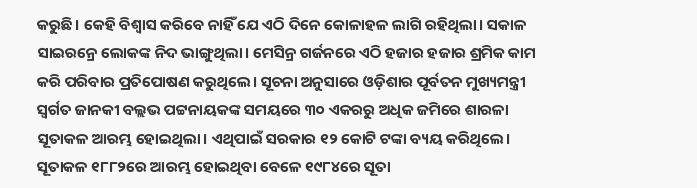କରୁଛି। କେହି ବିଶ୍ବାସ କରିବେ ନାହିଁ ଯେ ଏଠି ଦିନେ କୋଳାହଳ ଲାଗି ରହିଥିଲା। ସକାଳ ସାଇରନ୍ରେ ଲୋକଙ୍କ ନିଦ ଭାଙ୍ଗୁଥିଲା। ମେସିନ୍ର ଗର୍ଜନରେ ଏଠି ହଜାର ହଜାର ଶ୍ରମିକ କାମ କରି ପରିବାର ପ୍ରତିପୋଷଣ କରୁଥିଲେ। ସୂଚନା ଅନୁସାରେ ଓଡ଼ିଶାର ପୂର୍ବତନ ମୁଖ୍ୟମନ୍ତ୍ରୀ ସ୍ବର୍ଗତ ଜାନକୀ ବଲ୍ଲଭ ପଟ୍ଟନାୟକଙ୍କ ସମୟରେ ୩୦ ଏକରରୁ ଅଧିକ ଜମିରେ ଶାରଳା ସୂତାକଳ ଆରମ୍ଭ ହୋଇଥିଲା। ଏଥିପାଇଁ ସରକାର ୧୨ କୋଟି ଟଙ୍କା ବ୍ୟୟ କରିଥିଲେ। ସୂତାକଳ ୧୮୮୨ରେ ଆରମ୍ଭ ହୋଇଥିବା ବେଳେ ୧୯୮୪ରେ ସୂତା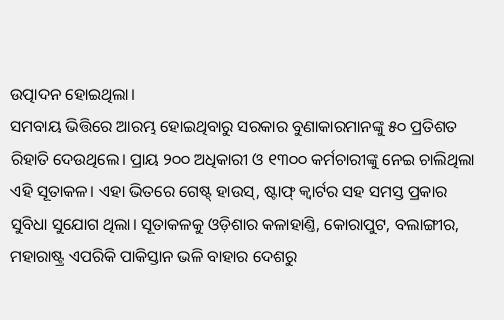ଉତ୍ପାଦନ ହୋଇଥିଲା।
ସମବାୟ ଭିତ୍ତିରେ ଆରମ୍ଭ ହୋଇଥିବାରୁ ସରକାର ବୁଣାକାରମାନଙ୍କୁ ୫୦ ପ୍ରତିଶତ ରିହାତି ଦେଉଥିଲେ। ପ୍ରାୟ ୨୦୦ ଅଧିକାରୀ ଓ ୧୩୦୦ କର୍ମଚାରୀଙ୍କୁ ନେଇ ଚାଲିଥିଲା ଏହି ସୂତାକଳ। ଏହା ଭିତରେ ଗେଷ୍ଟ୍ ହାଉସ୍, ଷ୍ଟାଫ୍ କ୍ବାର୍ଟର ସହ ସମସ୍ତ ପ୍ରକାର ସୁବିଧା ସୁଯୋଗ ଥିଲା। ସୂତାକଳକୁ ଓଡ଼ିଶାର କଳାହାଣ୍ତି, କୋରାପୁଟ, ବଲାଙ୍ଗୀର, ମହାରାଷ୍ଟ୍ର ଏପରିକି ପାକିସ୍ତାନ ଭଳି ବାହାର ଦେଶରୁ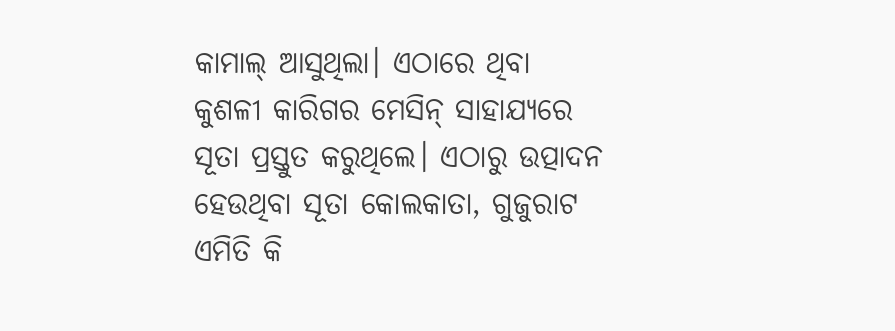କାମାଲ୍ ଆସୁଥିଲା। ଏଠାରେ ଥିବା କୁଶଳୀ କାରିଗର ମେସିନ୍ ସାହାଯ୍ୟରେ ସୂତା ପ୍ରସ୍ତୁତ କରୁଥିଲେ। ଏଠାରୁ ଉତ୍ପାଦନ ହେଉଥିବା ସୂତା କୋଲକାତା, ଗୁଜୁରାଟ ଏମିତି କି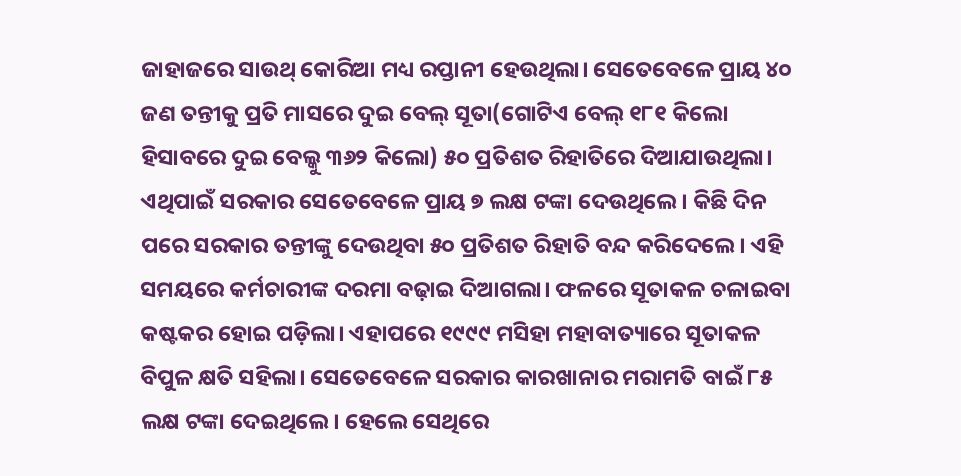ଜାହାଜରେ ସାଉଥ୍ କୋରିଆ ମଧ୍ୟ ରପ୍ତାନୀ ହେଉଥିଲା। ସେତେବେଳେ ପ୍ରାୟ ୪୦ ଜଣ ତନ୍ତୀକୁ ପ୍ରତି ମାସରେ ଦୁଇ ବେଲ୍ ସୂତା(ଗୋଟିଏ ବେଲ୍ ୧୮୧ କିଲୋ ହିସାବରେ ଦୁଇ ବେଲ୍କୁ ୩୬୨ କିଲୋ) ୫୦ ପ୍ରତିଶତ ରିହାତିରେ ଦିଆଯାଉଥିଲା। ଏଥିପାଇଁ ସରକାର ସେତେବେଳେ ପ୍ରାୟ ୭ ଲକ୍ଷ ଟଙ୍କା ଦେଉଥିଲେ। କିଛି ଦିନ ପରେ ସରକାର ତନ୍ତୀଙ୍କୁ ଦେଉଥିବା ୫୦ ପ୍ରତିଶତ ରିହାତି ବନ୍ଦ କରିଦେଲେ। ଏହି ସମୟରେ କର୍ମଚାରୀଙ୍କ ଦରମା ବଢ଼ାଇ ଦିଆଗଲା। ଫଳରେ ସୂତାକଳ ଚଳାଇବା କଷ୍ଟକର ହୋଇ ପଡ଼ିଲା। ଏହାପରେ ୧୯୯୯ ମସିହା ମହାବାତ୍ୟାରେ ସୂତାକଳ ବିପୁଳ କ୍ଷତି ସହିଲା। ସେତେବେଳେ ସରକାର କାରଖାନାର ମରାମତି ବାଇଁ ୮୫ ଲକ୍ଷ ଟଙ୍କା ଦେଇଥିଲେ। ହେଲେ ସେଥିରେ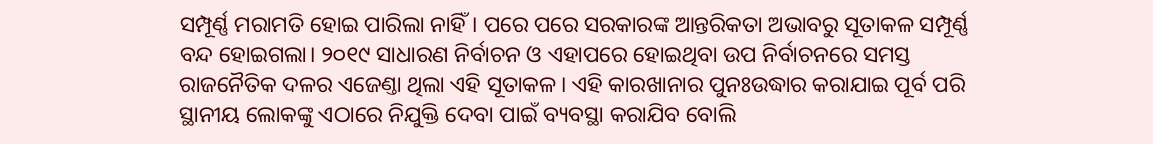ସମ୍ପୂର୍ଣ୍ଣ ମରାମତି ହୋଇ ପାରିଲା ନାହିଁ। ପରେ ପରେ ସରକାରଙ୍କ ଆନ୍ତରିକତା ଅଭାବରୁ ସୂତାକଳ ସମ୍ପୂର୍ଣ୍ଣ ବନ୍ଦ ହୋଇଗଲା। ୨୦୧୯ ସାଧାରଣ ନିର୍ବାଚନ ଓ ଏହାପରେ ହୋଇଥିବା ଉପ ନିର୍ବାଚନରେ ସମସ୍ତ ରାଜନୈତିକ ଦଳର ଏଜେଣ୍ତା ଥିଲା ଏହି ସୂତାକଳ। ଏହି କାରଖାନାର ପୁନଃଉଦ୍ଧାର କରାଯାଇ ପୂର୍ବ ପରି ସ୍ଥାନୀୟ ଲୋକଙ୍କୁ ଏଠାରେ ନିଯୁକ୍ତି ଦେବା ପାଇଁ ବ୍ୟବସ୍ଥା କରାଯିବ ବୋଲି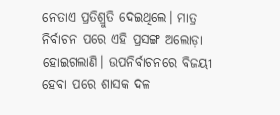ନେତାଏ ପ୍ରତିଶ୍ରୁତି ଦେଇଥିଲେ। ମାତ୍ର ନିର୍ବାଚନ ପରେ ଏହି ପ୍ରସଙ୍ଗ ଅଲୋଡ଼ା ହୋଇଗଲାଣି। ଉପନିର୍ବାଚନରେ ବିଜୟୀ ହେବା ପରେ ଶାସକ ଦଳ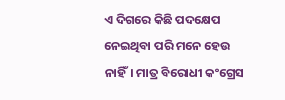ଏ ଦିଗରେ କିଛି ପଦକ୍ଷେପ ନେଇଥିବା ପରି ମନେ ହେଉ ନାହିଁ। ମାତ୍ର ବିରୋଧୀ କଂଗ୍ରେସ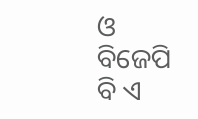ଓ ବିଜେପି ବି ଏ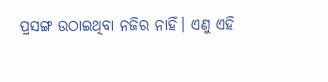ପ୍ରସଙ୍ଗ ଉଠାଇଥିବା ନଜିର ନାହିଁ। ଏଣୁ ଏହି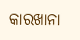କାରଖାନା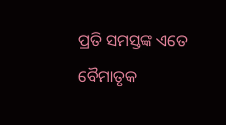ପ୍ରତି ସମସ୍ତଙ୍କ ଏତେ ବୈମାତୃକ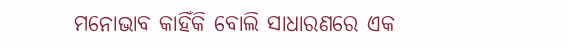ମନୋଭାବ କାହିଁକି ବୋଲି ସାଧାରଣରେ ଏକ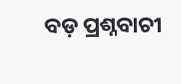ବଡ଼ ପ୍ରଶ୍ନବାଚୀ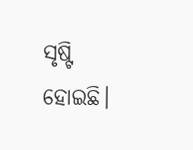ସୃଷ୍ଟି ହୋଇଛି।